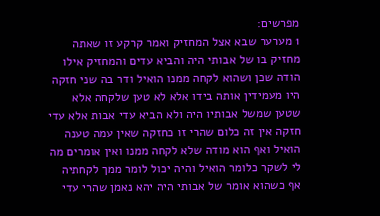מפרשים:
1 מערער שבא אצל המחזיק ואמר קרקע זו שאתה מחזיק בו של אבותי היה והביא עדים והמחזיק אילו הודה שכן ושהוא לקחה ממנו הואיל ודר בה שני חזקה היו מעמידין אותה בידו אלא לא טען שלקחה אלא שטען שמשל אבותיו היה ולא הביא עדי אבות אלא עדי חזקה אין זה כלום שהרי זו כחזקה שאין עמה טענה הואיל ואף הוא מודה שלא לקחה ממנו ואין אומרים מה לי לשקר כלומר הואיל והיה יכול לומר ממך לקחתיה אף כשהוא אומר של אבותי היה יהא נאמן שהרי עדי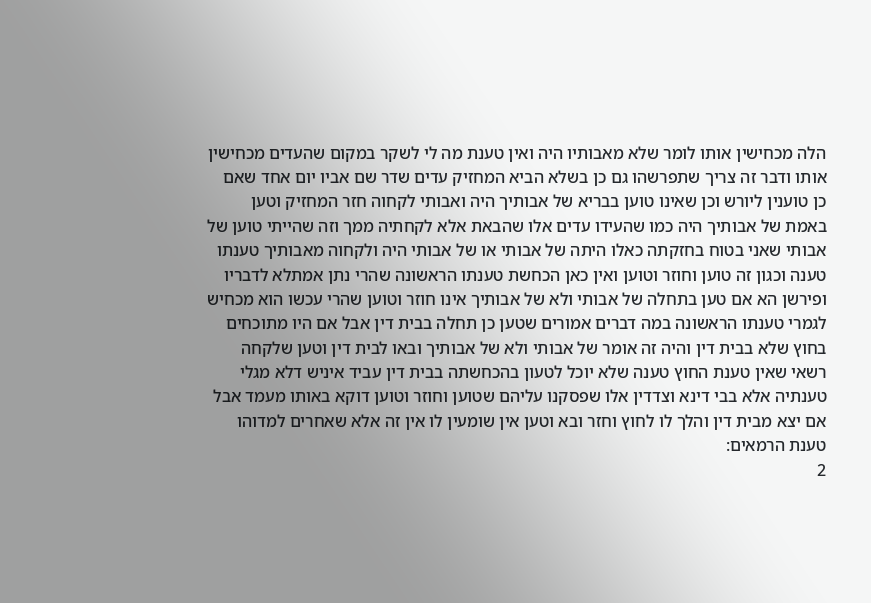הלה מכחישין אותו לומר שלא מאבותיו היה ואין טענת מה לי לשקר במקום שהעדים מכחישין אותו ודבר זה צריך שתפרשהו גם כן בשלא הביא המחזיק עדים שדר שם אביו יום אחד שאם כן טוענין ליורש וכן שאינו טוען בבריא של אבותיך היה ואבותי לקחוה חזר המחזיק וטען באמת של אבותיך היה כמו שהעידו עדים אלו שהבאת אלא לקחתיה ממך וזה שהייתי טוען של אבותי שאני בטוח בחזקתה כאלו היתה של אבותי או של אבותי היה ולקחוה מאבותיך טענתו טענה וכגון זה טוען וחוזר וטוען ואין כאן הכחשת טענתו הראשונה שהרי נתן אמתלא לדבריו ופירשן הא אם טען בתחלה של אבותי ולא של אבותיך אינו חוזר וטוען שהרי עכשו הוא מכחיש לגמרי טענתו הראשונה במה דברים אמורים שטען כן תחלה בבית דין אבל אם היו מתוכחים בחוץ שלא בבית דין והיה זה אומר של אבותי ולא של אבותיך ובאו לבית דין וטען שלקחה רשאי שאין טענת החוץ טענה שלא יוכל לטעון בהכחשתה בבית דין עביד איניש דלא מגלי טענתיה אלא בבי דינא וצדדין אלו שפסקנו עליהם שטוען וחוזר וטוען דוקא באותו מעמד אבל אם יצא מבית דין והלך לו לחוץ וחזר ובא וטען אין שומעין לו אין זה אלא שאחרים למדוהו טענת הרמאים:
2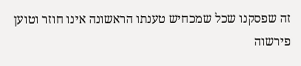זה שפסקנו שכל שמכחיש טענתו הראשונה אינו חוזר וטוען פירשוה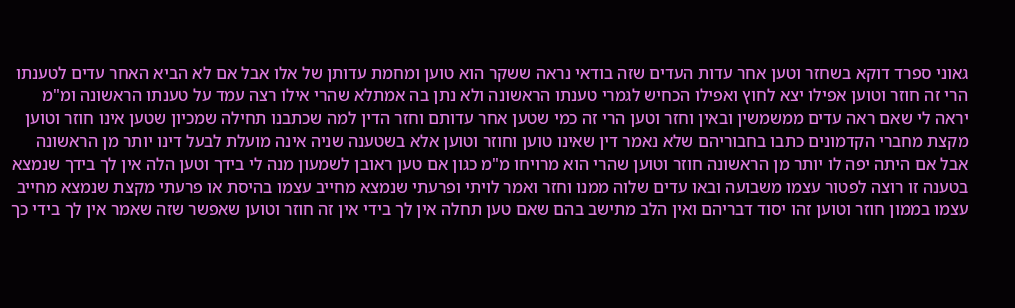גאוני ספרד דוקא בשחזר וטען אחר עדות העדים שזה בודאי נראה ששקר הוא טוען ומחמת עדותן של אלו אבל אם לא הביא האחר עדים לטענתו הרי זה חוזר וטוען אפילו יצא לחוץ ואפילו הכחיש לגמרי טענתו הראשונה ולא נתן בה אמתלא שהרי אילו רצה עמד על טענתו הראשונה ומ"מ יראה לי שאם ראה עדים ממשמשין ובאין וחזר וטען הרי זה כמי שטען אחר עדותם וחזר הדין למה שכתבנו תחילה שמכיון שטען אינו חוזר וטוען מקצת מחברי הקדמונים כתבו בחבוריהם שלא נאמר דין שאינו טוען וחוזר וטוען אלא בשטענה שניה אינה מועלת לבעל דינו יותר מן הראשונה אבל אם היתה יפה לו יותר מן הראשונה חוזר וטוען שהרי הוא מרויחו מ"מ כגון אם טען ראובן לשמעון מנה לי בידך וטען הלה אין לך בידך שנמצא בטענה זו רוצה לפטור עצמו משבועה ובאו עדים שלוה ממנו וחזר ואמר לויתי ופרעתי שנמצא מחייב עצמו בהיסת או פרעתי מקצת שנמצא מחייב עצמו בממון חוזר וטוען זהו יסוד דבריהם ואין הלב מתישב בהם שאם טען תחלה אין לך בידי אין זה חוזר וטוען שאפשר שזה שאמר אין לך בידי כך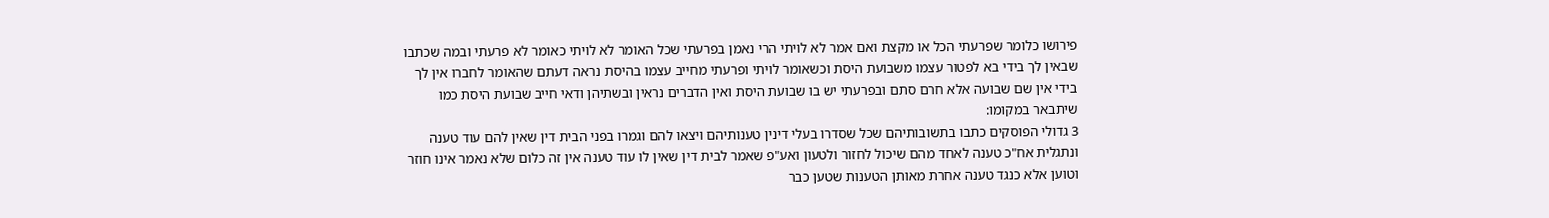פירושו כלומר שפרעתי הכל או מקצת ואם אמר לא לויתי הרי נאמן בפרעתי שכל האומר לא לויתי כאומר לא פרעתי ובמה שכתבו שבאין לך בידי בא לפטור עצמו משבועת היסת וכשאומר לויתי ופרעתי מחייב עצמו בהיסת נראה דעתם שהאומר לחברו אין לך בידי אין שם שבועה אלא חרם סתם ובפרעתי יש בו שבועת היסת ואין הדברים נראין ובשתיהן ודאי חייב שבועת היסת כמו שיתבאר במקומו:
3 גדולי הפוסקים כתבו בתשובותיהם שכל שסדרו בעלי דינין טענותיהם ויצאו להם וגמרו בפני הבית דין שאין להם עוד טענה ונתגלית אח"כ טענה לאחד מהם שיכול לחזור ולטעון ואע"פ שאמר לבית דין שאין לו עוד טענה אין זה כלום שלא נאמר אינו חוזר וטוען אלא כנגד טענה אחרת מאותן הטענות שטען כבר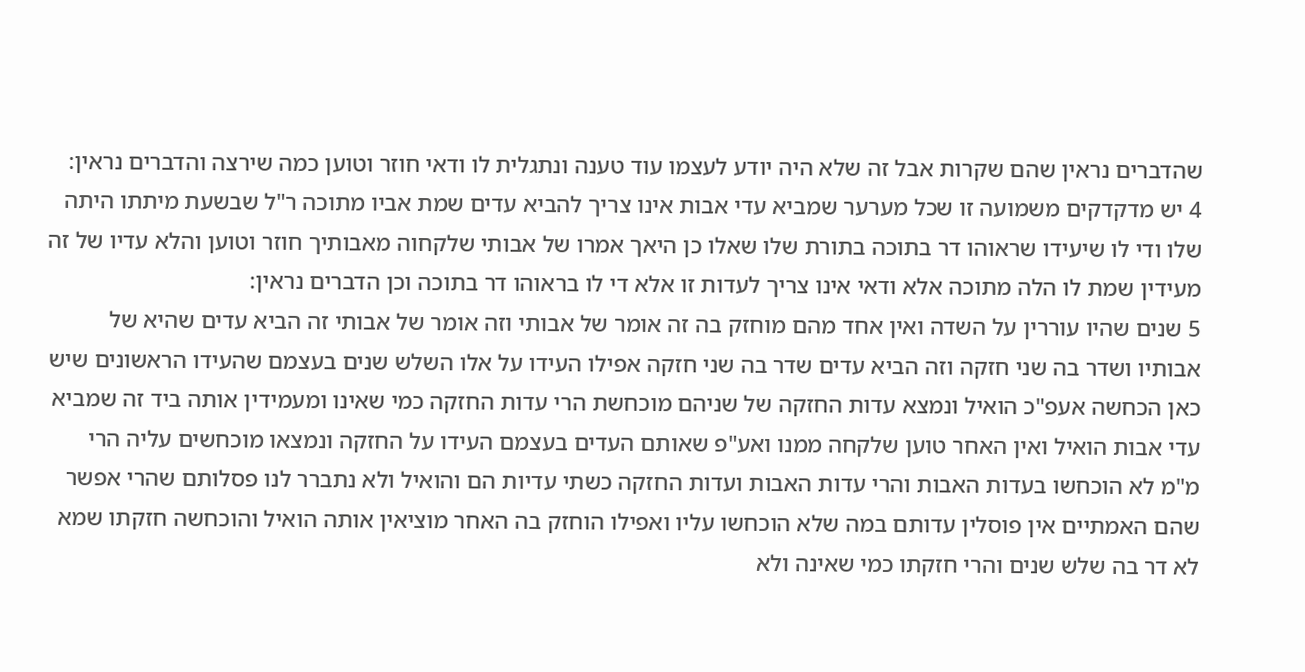שהדברים נראין שהם שקרות אבל זה שלא היה יודע לעצמו עוד טענה ונתגלית לו ודאי חוזר וטוען כמה שירצה והדברים נראין:
4 יש מדקדקים משמועה זו שכל מערער שמביא עדי אבות אינו צריך להביא עדים שמת אביו מתוכה ר"ל שבשעת מיתתו היתה שלו ודי לו שיעידו שראוהו דר בתוכה בתורת שלו שאלו כן היאך אמרו של אבותי שלקחוה מאבותיך חוזר וטוען והלא עדיו של זה מעידין שמת לו הלה מתוכה אלא ודאי אינו צריך לעדות זו אלא די לו בראוהו דר בתוכה וכן הדברים נראין:
5 שנים שהיו עוררין על השדה ואין אחד מהם מוחזק בה זה אומר של אבותי וזה אומר של אבותי זה הביא עדים שהיא של אבותיו ושדר בה שני חזקה וזה הביא עדים שדר בה שני חזקה אפילו העידו על אלו השלש שנים בעצמם שהעידו הראשונים שיש כאן הכחשה אעפ"כ הואיל ונמצא עדות החזקה של שניהם מוכחשת הרי עדות החזקה כמי שאינו ומעמידין אותה ביד זה שמביא עדי אבות הואיל ואין האחר טוען שלקחה ממנו ואע"פ שאותם העדים בעצמם העידו על החזקה ונמצאו מוכחשים עליה הרי מ"מ לא הוכחשו בעדות האבות והרי עדות האבות ועדות החזקה כשתי עדיות הם והואיל ולא נתברר לנו פסלותם שהרי אפשר שהם האמתיים אין פוסלין עדותם במה שלא הוכחשו עליו ואפילו הוחזק בה האחר מוציאין אותה הואיל והוכחשה חזקתו שמא לא דר בה שלש שנים והרי חזקתו כמי שאינה ולא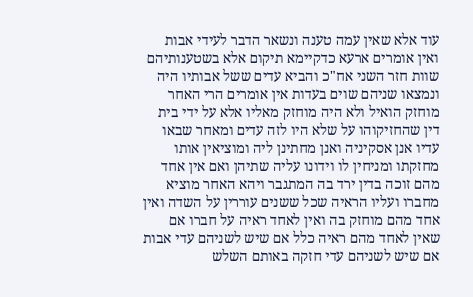עוד אלא שאין עמה טענה ונשאר הדבר לעידי אבות ואין אומרים ארעא כדקיימא תיקום אלא בשטענותיהם שוות חזר השני אח"כ והביא עדים ששל אבותיו היה ונמצאו שניהם שוים בעדות אין אומרים הרי האחר מוחזק הואיל ולא היה מוחזק מאליו אלא על ידי בית דין שהחזיקוהו על שלא היו לזה עדים ומאחר שבאו עדיו אנן אסקיניה ואנן מחתינן ליה ומוציאין אותו מחזקתו ומניחין לו וידונו עליה שתיהן ואם אין אחד מהם זוכה בדין ירד בה המתגבר ויהא האחר מוציא מחברו ועליו הראיה שכל ששנים עוררין על השדה ואין אחד מהם מוחזק בה ואין לאחד ראיה על חברו אם שאין לאחד מהם ראיה כלל אם שיש לשניהם עדי אבות אם שיש לשניהם עדי חזקה באותם השלש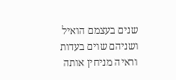שנים בעצמם הואיל ושניהם שוים בעדות וראיה מניחין אותה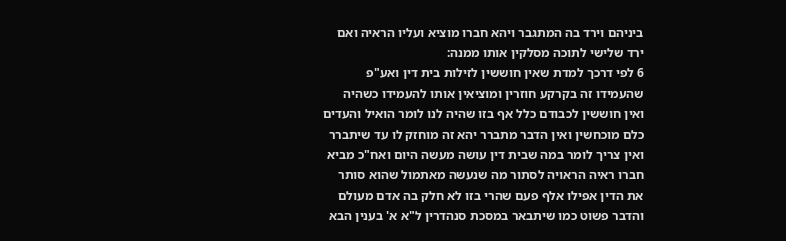ביניהם וירד בה המתגבר ויהא חברו מוציא ועליו הראיה ואם ירד שלישי לתוכה מסלקין אותו ממנה:
6 לפי דרכך למדת שאין חוששין לזילות בית דין ואע"פ שהעמידו זה בקרקע חוזרין ומוציאין אותו להעמידו כשהיה ואין חוששין לכבודם כלל אף בזו שהיה לנו לומר הואיל והעדים כלם מוכחשין ואין הדבר מתברר יהא זה מוחזק לו עד שיתברר ואין צריך לומר במה שבית דין עושה מעשה היום ואח"כ מביא חברו ראיה הראויה לסתור מה שנעשה מאתמול שהוא סותר את הדין אפילו אלף פעם שהרי בזו לא חלק בה אדם מעולם והדבר פשוט כמו שיתבאר במסכת סנהדרין ל"א א' בענין הבא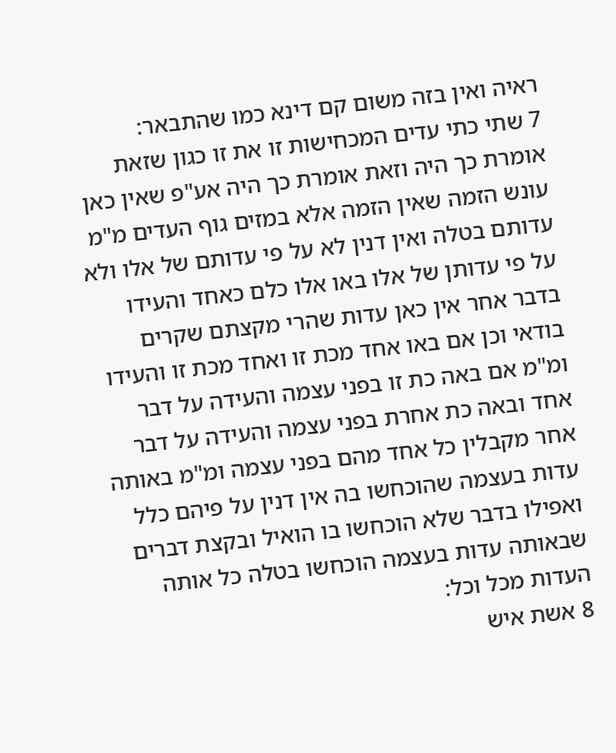ראיה ואין בזה משום קם דינא כמו שהתבאר:
7 שתי כתי עדים המכחישות זו את זו כגון שזאת אומרת כך היה וזאת אומרת כך היה אע"פ שאין כאן עונש הזמה שאין הזמה אלא במזים גוף העדים מ"מ עדותם בטלה ואין דנין לא על פי עדותם של אלו ולא על פי עדותן של אלו באו אלו כלם כאחד והעידו בדבר אחר אין כאן עדות שהרי מקצתם שקרים בודאי וכן אם באו אחד מכת זו ואחד מכת זו והעידו ומ"מ אם באה כת זו בפני עצמה והעידה על דבר אחד ובאה כת אחרת בפני עצמה והעידה על דבר אחר מקבלין כל אחד מהם בפני עצמה ומ"מ באותה עדות בעצמה שהוכחשו בה אין דנין על פיהם כלל ואפילו בדבר שלא הוכחשו בו הואיל ובקצת דברים שבאותה עדות בעצמה הוכחשו בטלה כל אותה העדות מכל וכל:
8 אשת איש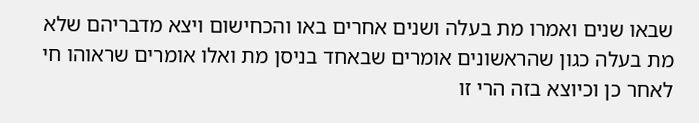שבאו שנים ואמרו מת בעלה ושנים אחרים באו והכחישום ויצא מדבריהם שלא מת בעלה כגון שהראשונים אומרים שבאחד בניסן מת ואלו אומרים שראוהו חי לאחר כן וכיוצא בזה הרי זו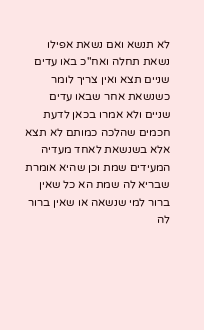לא תנשא ואם נשאת אפילו נשאת תחלה ואח"כ באו עדים שניים תצא ואין צריך לומר כשנשאת אחר שבאו עדים שניים ולא אמרו בכאן לדעת חכמים שהלכה כמותם לא תצא אלא בשנשאת לאחד מעדיה המעידים שמת וכן שהיא אומרת שבריא לה שמת הא כל שאין ברור למי שנשאה או שאין ברור לה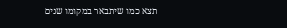תצא כמו שיתבאר במקומו שנים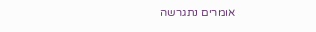אומרים נתגרשה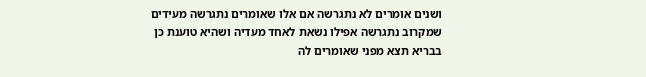ושנים אומרים לא נתגרשה אם אלו שאומרים נתגרשה מעידים שמקרוב נתגרשה אפילו נשאת לאחד מעדיה ושהיא טוענת כן בבריא תצא מפני שאומרים לה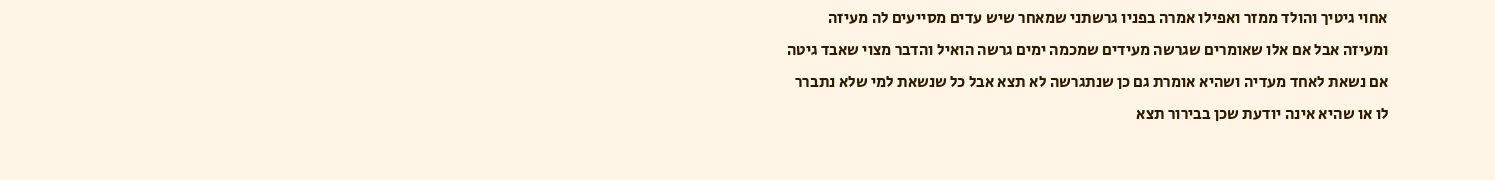אחוי גיטיך והולד ממזר ואפילו אמרה בפניו גרשתני שמאחר שיש עדים מסייעים לה מעיזה ומעיזה אבל אם אלו שאומרים שגרשה מעידים שמכמה ימים גרשה הואיל והדבר מצוי שאבד גיטה אם נשאת לאחד מעדיה ושהיא אומרת גם כן שנתגרשה לא תצא אבל כל שנשאת למי שלא נתברר לו או שהיא אינה יודעת שכן בבירור תצא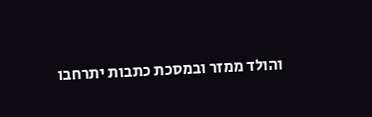והולד ממזר ובמסכת כתבות יתרחבו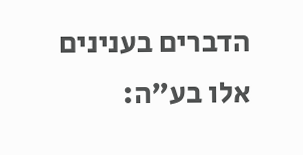הדברים בענינים אלו בע"ה: